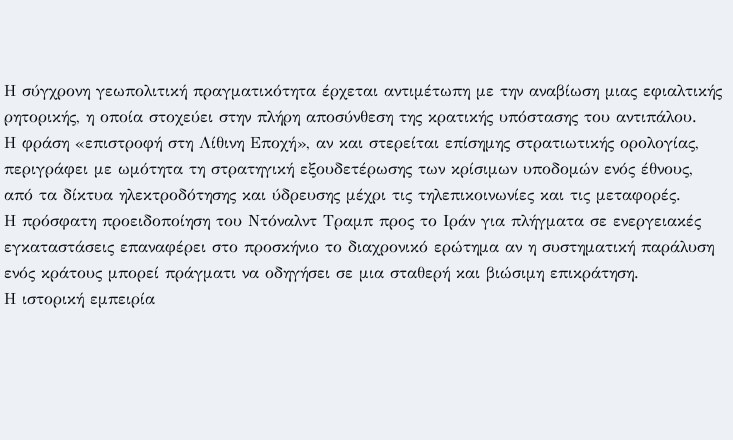Η σύγχρονη γεωπολιτική πραγματικότητα έρχεται αντιμέτωπη με την αναβίωση μιας εφιαλτικής ρητορικής, η οποία στοχεύει στην πλήρη αποσύνθεση της κρατικής υπόστασης του αντιπάλου.
Η φράση «επιστροφή στη Λίθινη Εποχή», αν και στερείται επίσημης στρατιωτικής ορολογίας, περιγράφει με ωμότητα τη στρατηγική εξουδετέρωσης των κρίσιμων υποδομών ενός έθνους, από τα δίκτυα ηλεκτροδότησης και ύδρευσης μέχρι τις τηλεπικοινωνίες και τις μεταφορές.
Η πρόσφατη προειδοποίηση του Ντόναλντ Τραμπ προς το Ιράν για πλήγματα σε ενεργειακές εγκαταστάσεις επαναφέρει στο προσκήνιο το διαχρονικό ερώτημα αν η συστηματική παράλυση ενός κράτους μπορεί πράγματι να οδηγήσει σε μια σταθερή και βιώσιμη επικράτηση.
Η ιστορική εμπειρία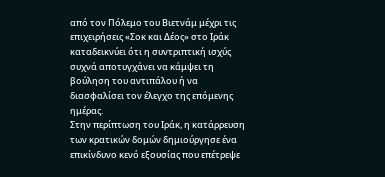από τον Πόλεμο του Βιετνάμ μέχρι τις επιχειρήσεις «Σοκ και Δέος» στο Ιράκ καταδεικνύει ότι η συντριπτική ισχύς συχνά αποτυγχάνει να κάμψει τη βούληση του αντιπάλου ή να διασφαλίσει τον έλεγχο της επόμενης ημέρας.
Στην περίπτωση του Ιράκ, η κατάρρευση των κρατικών δομών δημιούργησε ένα επικίνδυνο κενό εξουσίας που επέτρεψε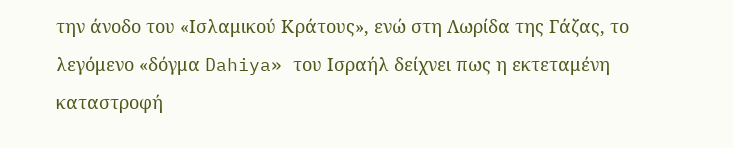την άνοδο του «Ισλαμικού Κράτους», ενώ στη Λωρίδα της Γάζας, το λεγόμενο «δόγμα Dahiya» του Ισραήλ δείχνει πως η εκτεταμένη καταστροφή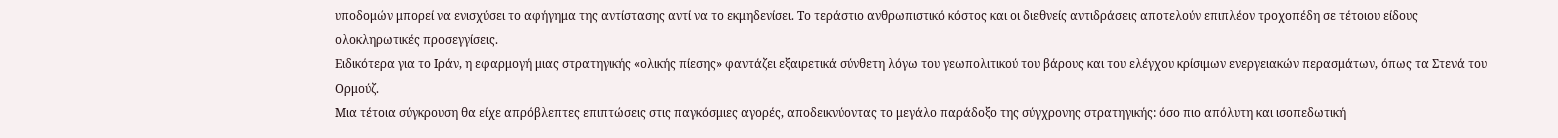υποδομών μπορεί να ενισχύσει το αφήγημα της αντίστασης αντί να το εκμηδενίσει. Το τεράστιο ανθρωπιστικό κόστος και οι διεθνείς αντιδράσεις αποτελούν επιπλέον τροχοπέδη σε τέτοιου είδους ολοκληρωτικές προσεγγίσεις.
Ειδικότερα για το Ιράν, η εφαρμογή μιας στρατηγικής «ολικής πίεσης» φαντάζει εξαιρετικά σύνθετη λόγω του γεωπολιτικού του βάρους και του ελέγχου κρίσιμων ενεργειακών περασμάτων, όπως τα Στενά του Ορμούζ.
Μια τέτοια σύγκρουση θα είχε απρόβλεπτες επιπτώσεις στις παγκόσμιες αγορές, αποδεικνύοντας το μεγάλο παράδοξο της σύγχρονης στρατηγικής: όσο πιο απόλυτη και ισοπεδωτική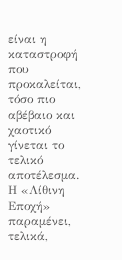είναι η καταστροφή που προκαλείται, τόσο πιο αβέβαιο και χαοτικό γίνεται το τελικό αποτέλεσμα. Η «Λίθινη Εποχή» παραμένει, τελικά,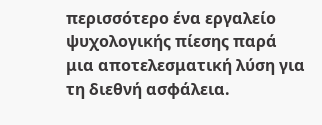περισσότερο ένα εργαλείο ψυχολογικής πίεσης παρά μια αποτελεσματική λύση για τη διεθνή ασφάλεια.